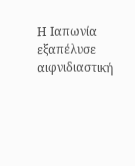Η Ιαπωνία εξαπέλυσε αιφνιδιαστική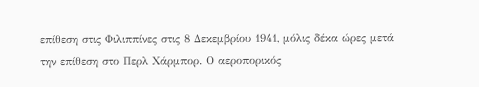επίθεση στις Φιλιππίνες στις 8 Δεκεμβρίου 1941, μόλις δέκα ώρες μετά την επίθεση στο Περλ Χάρμπορ. Ο αεροπορικός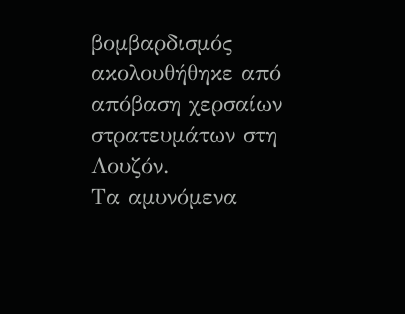βομβαρδισμός ακολουθήθηκε από απόβαση χερσαίων στρατευμάτων στη Λουζόν.
Τα αμυνόμενα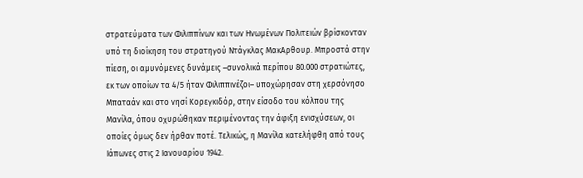στρατεύματα των Φιλιππίνων και των Ηνωμένων Πολιτειών βρίσκονταν υπό τη διοίκηση του στρατηγού Ντάγκλας ΜακΑρθουρ. Μπροστά στην πίεση, οι αμυνόμενες δυνάμεις –συνολικά περίπου 80.000 στρατιώτες, εκ των οποίων τα 4/5 ήταν Φιλιππινέζοι– υποχώρησαν στη χερσόνησο Μπαταάν και στο νησί Κορεγκιδόρ, στην είσοδο του κόλπου της Μανίλα, όπου οχυρώθηκαν περιμένοντας την άφιξη ενισχύσεων, οι οποίες όμως δεν ήρθαν ποτέ. Τελικώς, η Μανίλα κατελήφθη από τους Ιάπωνες στις 2 Ιανουαρίου 1942.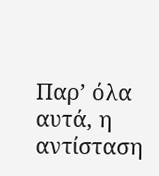Παρ’ όλα αυτά, η αντίσταση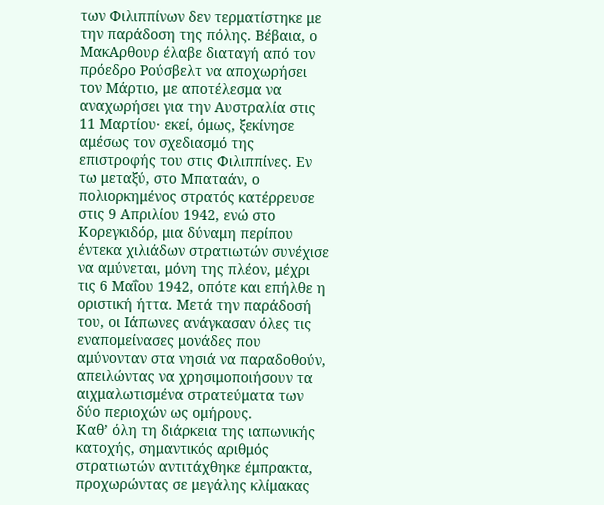των Φιλιππίνων δεν τερματίστηκε με την παράδοση της πόλης. Βέβαια, ο ΜακΑρθουρ έλαβε διαταγή από τον πρόεδρο Ρούσβελτ να αποχωρήσει τον Μάρτιο, με αποτέλεσμα να αναχωρήσει για την Αυστραλία στις 11 Μαρτίου· εκεί, όμως, ξεκίνησε αμέσως τον σχεδιασμό της επιστροφής του στις Φιλιππίνες. Εν τω μεταξύ, στο Μπαταάν, ο πολιορκημένος στρατός κατέρρευσε στις 9 Απριλίου 1942, ενώ στο Κορεγκιδόρ, μια δύναμη περίπου έντεκα χιλιάδων στρατιωτών συνέχισε να αμύνεται, μόνη της πλέον, μέχρι τις 6 Μαΐου 1942, οπότε και επήλθε η οριστική ήττα. Μετά την παράδοσή του, οι Ιάπωνες ανάγκασαν όλες τις εναπομείνασες μονάδες που αμύνονταν στα νησιά να παραδοθούν, απειλώντας να χρησιμοποιήσουν τα αιχμαλωτισμένα στρατεύματα των δύο περιοχών ως ομήρους.
Καθ’ όλη τη διάρκεια της ιαπωνικής κατοχής, σημαντικός αριθμός στρατιωτών αντιτάχθηκε έμπρακτα, προχωρώντας σε μεγάλης κλίμακας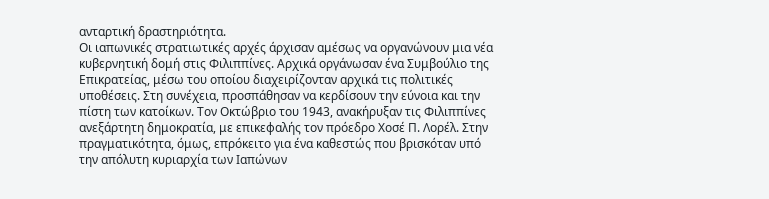ανταρτική δραστηριότητα.
Οι ιαπωνικές στρατιωτικές αρχές άρχισαν αμέσως να οργανώνουν μια νέα κυβερνητική δομή στις Φιλιππίνες. Αρχικά οργάνωσαν ένα Συμβούλιο της Επικρατείας, μέσω του οποίου διαχειρίζονταν αρχικά τις πολιτικές υποθέσεις. Στη συνέχεια, προσπάθησαν να κερδίσουν την εύνοια και την πίστη των κατοίκων. Τον Οκτώβριο του 1943, ανακήρυξαν τις Φιλιππίνες ανεξάρτητη δημοκρατία, με επικεφαλής τον πρόεδρο Χοσέ Π. Λορέλ. Στην πραγματικότητα, όμως, επρόκειτο για ένα καθεστώς που βρισκόταν υπό την απόλυτη κυριαρχία των Ιαπώνων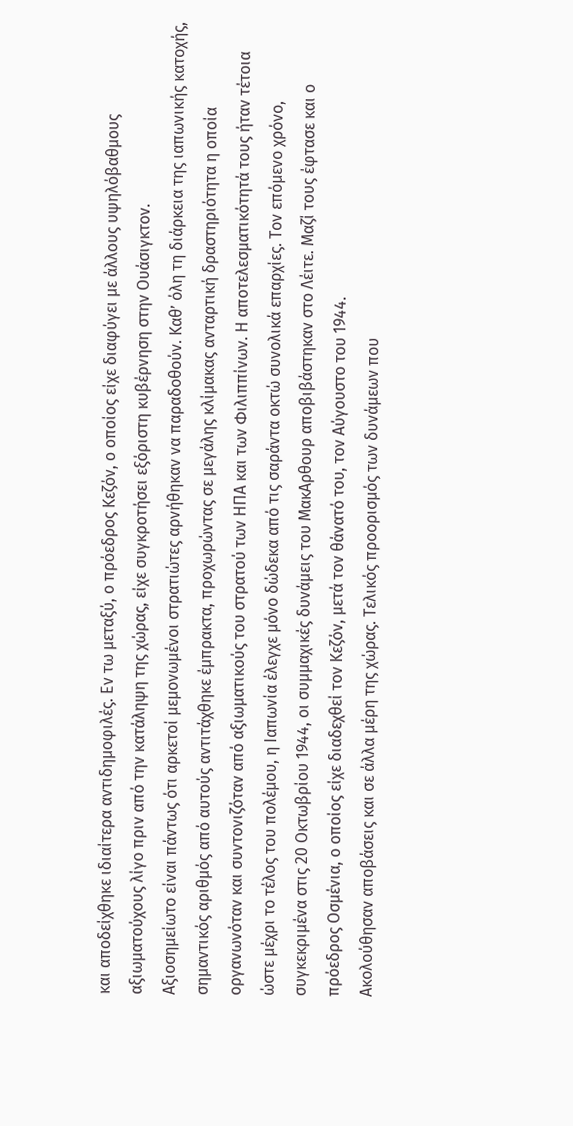και αποδείχθηκε ιδιαίτερα αντιδημοφιλές. Εν τω μεταξύ, ο πρόεδρος Κεζόν, ο οποίος είχε διαφύγει με άλλους υψηλόβαθμους αξιωματούχους λίγο πριν από την κατάληψη της χώρας, είχε συγκροτήσει εξόριστη κυβέρνηση στην Ουάσιγκτον.
Αξιοσημείωτο είναι πάντως ότι αρκετοί μεμονωμένοι στρατιώτες αρνήθηκαν να παραδοθούν. Καθ’ όλη τη διάρκεια της ιαπωνικής κατοχής, σημαντικός αριθμός από αυτούς αντιτάχθηκε έμπρακτα, προχωρώντας σε μεγάλης κλίμακας ανταρτική δραστηριότητα η οποία οργανωνόταν και συντονιζόταν από αξιωματικούς του στρατού των ΗΠΑ και των Φιλιππίνων. Η αποτελεσματικότητά τους ήταν τέτοια ώστε μέχρι το τέλος του πολέμου, η Ιαπωνία έλεγχε μόνο δώδεκα από τις σαράντα οκτώ συνολικά επαρχίες. Τον επόμενο χρόνο, συγκεκριμένα στις 20 Οκτωβρίου 1944, οι συμμαχικές δυνάμεις του ΜακΑρθουρ αποβιβάστηκαν στο Λέιτε. Μαζί τους έφτασε και ο πρόεδρος Οσμένια, ο οποίος είχε διαδεχθεί τον Κεζόν, μετά τον θάνατό του, τον Αύγουστο του 1944.
Ακολούθησαν αποβάσεις και σε άλλα μέρη της χώρας. Τελικός προορισμός των δυνάμεων που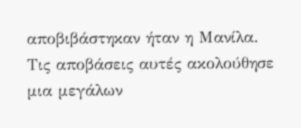αποβιβάστηκαν ήταν η Μανίλα. Τις αποβάσεις αυτές ακολούθησε μια μεγάλων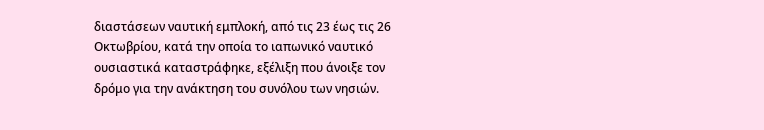διαστάσεων ναυτική εμπλοκή, από τις 23 έως τις 26 Οκτωβρίου, κατά την οποία το ιαπωνικό ναυτικό ουσιαστικά καταστράφηκε, εξέλιξη που άνοιξε τον δρόμο για την ανάκτηση του συνόλου των νησιών.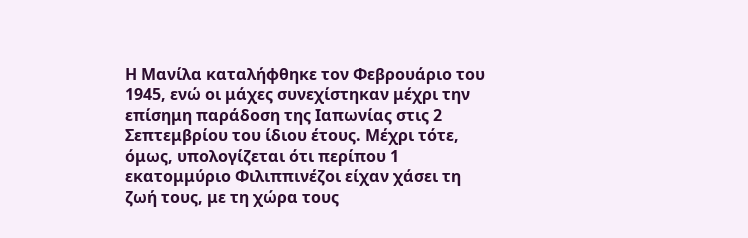Η Μανίλα καταλήφθηκε τον Φεβρουάριο του 1945, ενώ οι μάχες συνεχίστηκαν μέχρι την επίσημη παράδοση της Ιαπωνίας στις 2 Σεπτεμβρίου του ίδιου έτους. Μέχρι τότε, όμως, υπολογίζεται ότι περίπου 1 εκατομμύριο Φιλιππινέζοι είχαν χάσει τη ζωή τους, με τη χώρα τους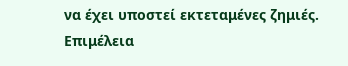να έχει υποστεί εκτεταμένες ζημιές.
Επιμέλεια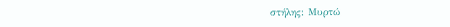στήλης: Μυρτώ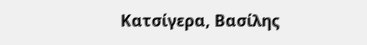Κατσίγερα, Βασίλης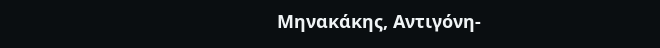Μηνακάκης, Αντιγόνη-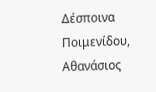Δέσποινα Ποιμενίδου, Αθανάσιος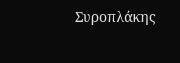Συροπλάκης